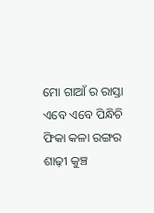ମୋ ଗାଆଁ ର ରାସ୍ତା ଏବେ ଏବେ ପିନ୍ଧିଚି ଫିକା କଳା ରଙ୍ଗର ଶାଢ଼ୀ କୁଞ୍ଚ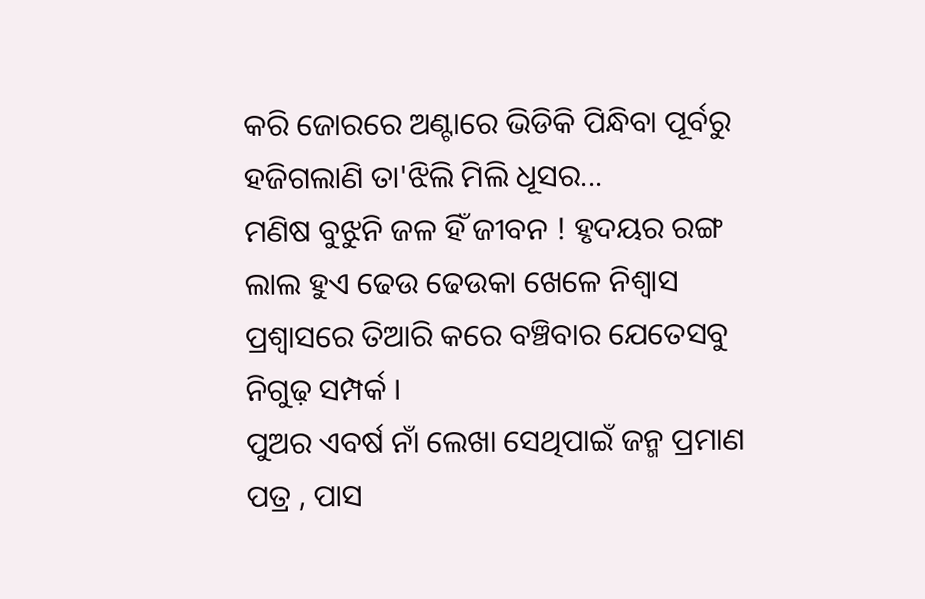କରି ଜୋରରେ ଅଣ୍ଟାରେ ଭିଡିକି ପିନ୍ଧିବା ପୂର୍ବରୁ ହଜିଗଲାଣି ତା'ଝିଲି ମିଲି ଧୂସର...
ମଣିଷ ବୁଝୁନି ଜଳ ହିଁ ଜୀବନ ! ହୃଦୟର ରଙ୍ଗ ଲାଲ ହୁଏ ଢେଉ ଢେଉକା ଖେଳେ ନିଶ୍ୱାସ ପ୍ରଶ୍ୱାସରେ ତିଆରି କରେ ବଞ୍ଚିବାର ଯେତେସବୁ ନିଗୁଢ଼ ସମ୍ପର୍କ ।
ପୁଅର ଏବର୍ଷ ନାଁ ଲେଖା ସେଥିପାଇଁ ଜନ୍ମ ପ୍ରମାଣ ପତ୍ର , ପାସ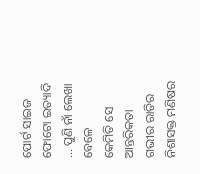ପୋର୍ଟ ସାଇଜ ଫୋଟୋ ଇତ୍ୟାଦି ... ପୁଣି ନାଁ ଲେଖା ବେଳେ
କେମିତି ସେ ଆନ୍ତରିକତା ଗଭୀର ରାତିର ନିଶାସକ୍ତ ମଣିଷର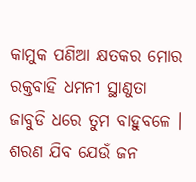କାମୁକ ପଣିଆ କ୍ଷତକର ମୋର ରକ୍ତବାହି ଧମନୀ ସ୍ଥାଣୁତା ଜାବୁଡି ଧରେ ତୁମ ବାହୁବଳେ ।
ଶରଣ ଯିବ ଯେଉଁ ଜନ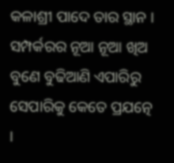କଳାଶ୍ରୀ ପାଦେ ତାର ସ୍ଥାନ ।
ସମ୍ପର୍କରର ନୂଆ ନୂଆ ଖିଅ ବୁଣେ ବୁଢିଆଣି ଏପାରିରୁ ସେପାରିକୁ କେତେ ପ୍ରଯତ୍ନେ ।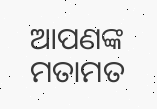ଆପଣଙ୍କ ମତାମତ